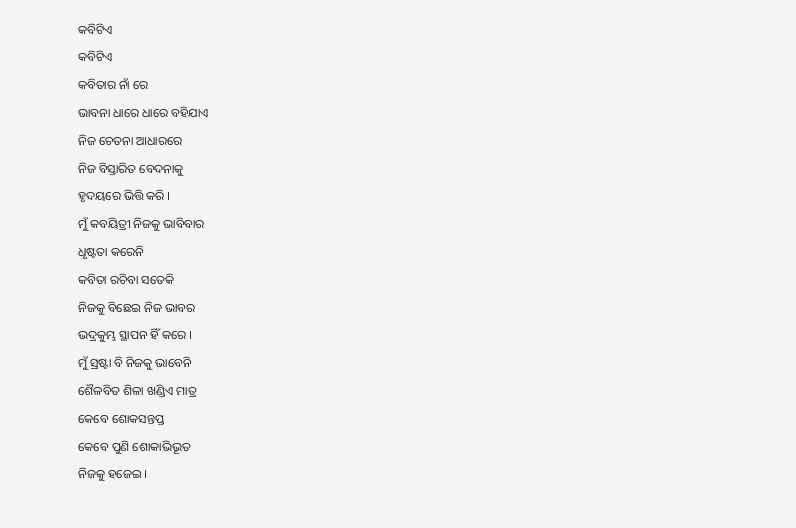କବିଟିଏ
କବିଟିଏ
କବିତାର ନାଁ ରେ
ଭାବନା ଧାରେ ଧାରେ ବହିଯାଏ
ନିଜ ଚେତନା ଆଧାରରେ
ନିଜ ବିସ୍ତାରିତ ବେଦନାକୁ
ହୃଦୟରେ ଭିତ୍ତି କରି ।
ମୁଁ କବୟିତ୍ରୀ ନିଜକୁ ଭାବିବାର
ଧୃଷ୍ଟତା କରେନି
କବିତା ରଚିବା ସତେକି
ନିଜକୁ ବିଛେଇ ନିଜ ଭାବର
ଭଦ୍ରକୁମ୍ଭ ସ୍ଥାପନ ହିଁ କରେ ।
ମୁଁ ସ୍ରଷ୍ଟା ବି ନିଜକୁ ଭାବେନି
ଶୈଳବିତ ଶିଳା ଖଣ୍ଡିଏ ମାତ୍ର
କେବେ ଶୋକସନ୍ତପ୍ତ
କେବେ ପୁଣି ଶୋକାଭିଭୂତ
ନିଜକୁ ହଜେଇ ।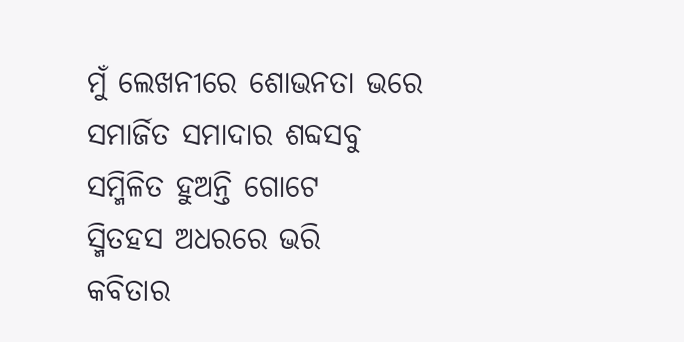ମୁଁ ଲେଖନୀରେ ଶୋଭନତା ଭରେ
ସମାର୍ଜିତ ସମାଦାର ଶବ୍ଦସବୁ
ସମ୍ମିଳିତ ହୁଅନ୍ତି ଗୋଟେ
ସ୍ମିତହସ ଅଧରରେ ଭରି
କବିତାର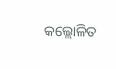କଲ୍ଲୋଳିତ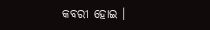କବରୀ ହୋଇ ।